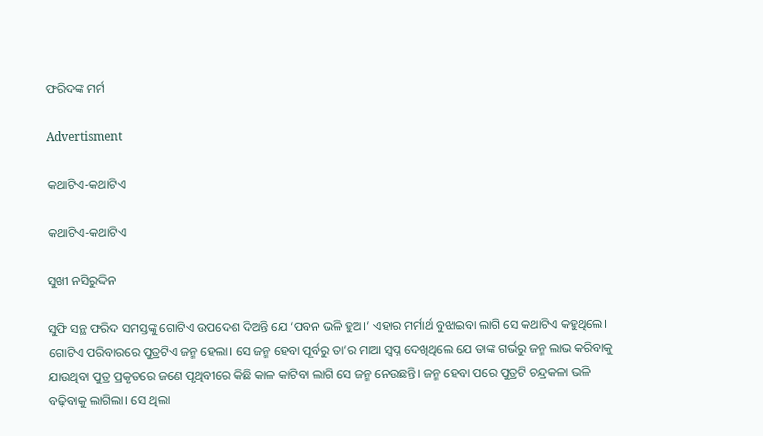ଫରିଦଙ୍କ ମର୍ମ

Advertisment

କଥାଟିଏ-କଥାଟିଏ

କଥାଟିଏ-କଥାଟିଏ

ସୁଖୀ ନସିରୁଦ୍ଦିନ

ସୁଫି ସନ୍ଥ ଫରିଦ ସମସ୍ତଙ୍କୁ ଗୋଟିଏ ଉପଦେଶ ଦିଅନ୍ତି ଯେ ‘ପବନ ଭଳି ହୁଅ।’ ଏହାର ମର୍ମାର୍ଥ ବୁଝାଇବା ଲାଗି ସେ କଥାଟିଏ କହୁଥିଲେ।
ଗୋଟିଏ ପରିବାରରେ ପୁତ୍ରଟିଏ ଜନ୍ମ ହେଲା। ସେ ଜନ୍ମ ହେବା ପୂର୍ବରୁ ତା’ର ମାଆ ସ୍ବପ୍ନ ଦେଖିଥିଲେ ଯେ ତାଙ୍କ ଗର୍ଭରୁ ଜନ୍ମ ଲାଭ କରିବାକୁ ଯାଉଥିବା ପୁତ୍ର ପ୍ରକୃତରେ ଜଣେ ପୃଥିବୀରେ କିଛି କାଳ କାଟିବା ଲାଗି ସେ ଜନ୍ମ ନେଉଛନ୍ତି। ଜନ୍ମ ହେବା ପରେ ପୁତ୍ରଟି ଚନ୍ଦ୍ରକଳା ଭଳି ବଢ଼ିବାକୁ ଲାଗିଲା। ସେ ଥିଲା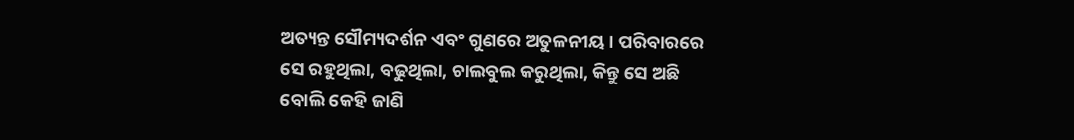ଅତ୍ୟନ୍ତ ସୌମ୍ୟଦର୍ଶନ ଏବଂ ଗୁଣରେ ଅତୁଳନୀୟ। ପରିବାରରେ ସେ ରହୁଥିଲା, ବଢୁଥିଲା, ଚାଲବୁଲ କରୁଥିଲା, କିନ୍ତୁ ସେ ଅଛି ବୋଲି କେହି ଜାଣି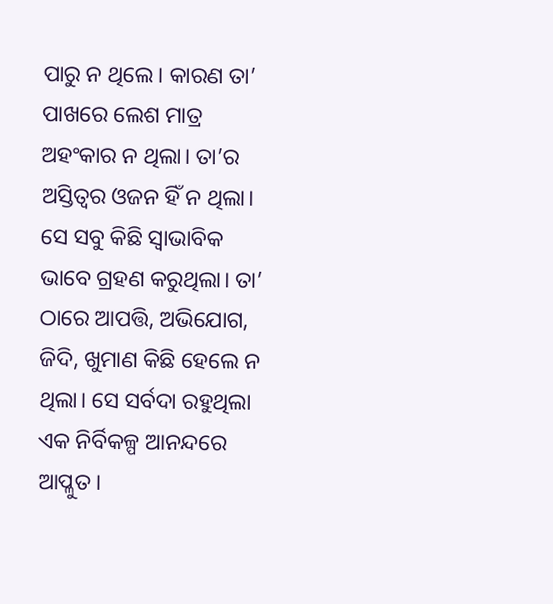ପାରୁ ନ ଥିଲେ। କାରଣ ତା’ ପାଖରେ ଲେଶ ମାତ୍ର ଅହଂକାର ନ ଥିଲା। ତା’ର ଅସ୍ତିତ୍ବର ଓଜନ ହିଁ ନ ଥିଲା। ସେ ସବୁ କିଛି ସ୍ବାଭାବିକ ଭାବେ ଗ୍ରହଣ କରୁଥିଲା। ତା’ ଠାରେ ଆପତ୍ତି, ଅଭିଯୋଗ, ଜିଦି, ଖୁମାଣ କିଛି ହେଲେ ନ ଥିଲା। ସେ ସର୍ବଦା ରହୁଥିଲା ଏକ ନିର୍ବିକଳ୍ପ ଆନନ୍ଦରେ ଆ‌ପ୍ଳୁତ।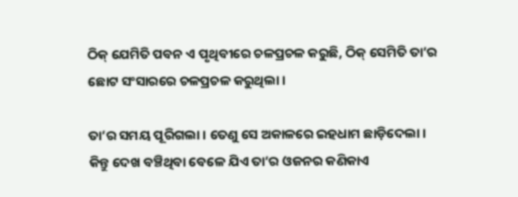ଠିକ୍ ଯେମିତି ପବନ ଏ ପୃଥିବୀରେ ଚଳପ୍ରଚଳ କରୁଛି, ଠିକ୍ ସେମିତି ତା’ର ଛୋଟ ସଂସାରରେ ଚଳପ୍ରଚଳ କରୁଥିଲା।

ତା’ର ସମୟ ପୂରିଗଲା। ତେଣୁ ସେ ଅକାଳରେ ଇହଧାମ ଛାଡ଼ିଦେଲା। କିନ୍ତୁ ଦେଖ ବଞ୍ଚିଥିବା ବେଳେ ‌ଯିଏ ତା’ର ଓଜନର କଣିକାଏ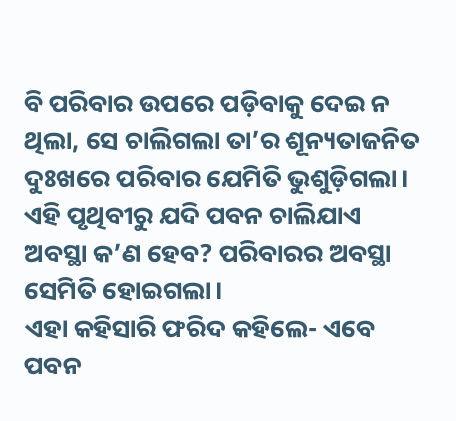ବି ପରିବାର ଉପରେ ପଡ଼ିବାକୁ ଦେଇ ନ ଥିଲା, ସେ ଚାଲିଗଲା ତା’ର ଶୂନ୍ୟତାଜନିତ ଦୁଃଖରେ ପରିବାର ଯେମିତି ଭୁଶୁଡ଼ିଗଲା। ଏହି ପୃଥିବୀରୁ ଯଦି ପବନ ଚାଲିଯାଏ ଅବସ୍ଥା କ’ଣ ହେବ? ପରିବାରର ଅବସ୍ଥା ସେମିତି ହୋଇଗଲା।
ଏହା କହିସାରି ଫରିଦ କହିଲେ- ଏବେ ପବନ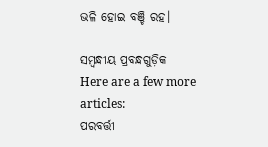ଭଳି ହୋଇ ବଞ୍ଚି ରହ।

ସମ୍ବନ୍ଧୀୟ ପ୍ରବନ୍ଧଗୁଡ଼ିକ
Here are a few more articles:
ପରବର୍ତ୍ତୀ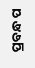ପ୍ରବନ୍ଧ ପ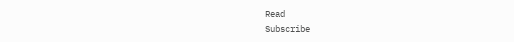Read
Subscribe